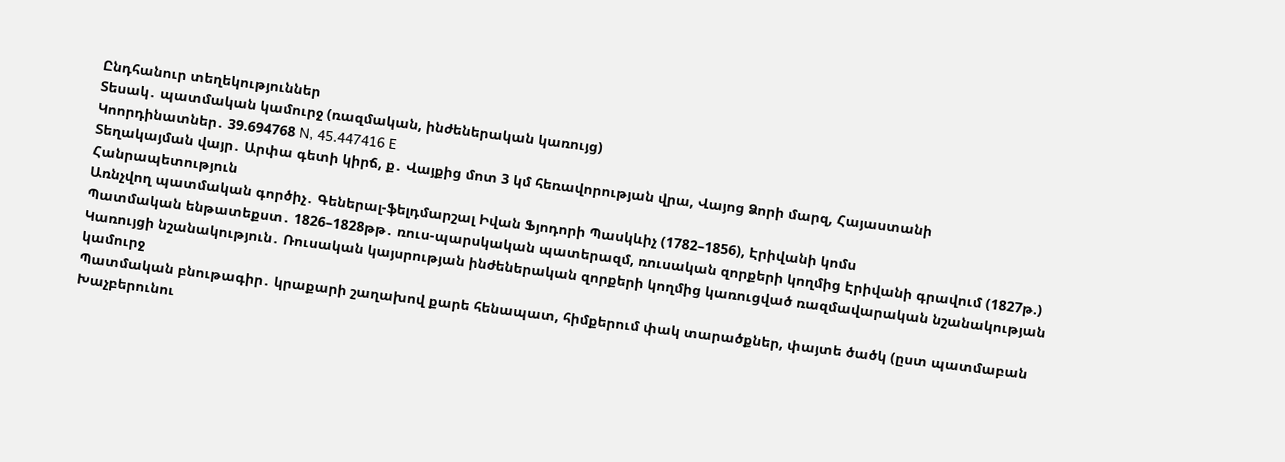Ընդհանուր տեղեկություններ
Տեսակ․ պատմական կամուրջ (ռազմական, ինժեներական կառույց)
Կոորդինատներ․ 39.694768 N, 45.447416 E
Տեղակայման վայր․ Արփա գետի կիրճ, ք․ Վայքից մոտ 3 կմ հեռավորության վրա, Վայոց Ձորի մարզ, Հայաստանի Հանրապետություն
Առնչվող պատմական գործիչ․ Գեներալ-ֆելդմարշալ Իվան Ֆյոդորի Պասկևիչ (1782–1856), Էրիվանի կոմս
Պատմական ենթատեքստ․ 1826–1828թթ․ ռուս-պարսկական պատերազմ, ռուսական զորքերի կողմից Էրիվանի գրավում (1827թ.)
Կառույցի նշանակություն․ Ռուսական կայսրության ինժեներական զորքերի կողմից կառուցված ռազմավարական նշանակության կամուրջ
Պատմական բնութագիր․ կրաքարի շաղախով քարե հենապատ, հիմքերում փակ տարածքներ, փայտե ծածկ (ըստ պատմաբան Խաչբերունու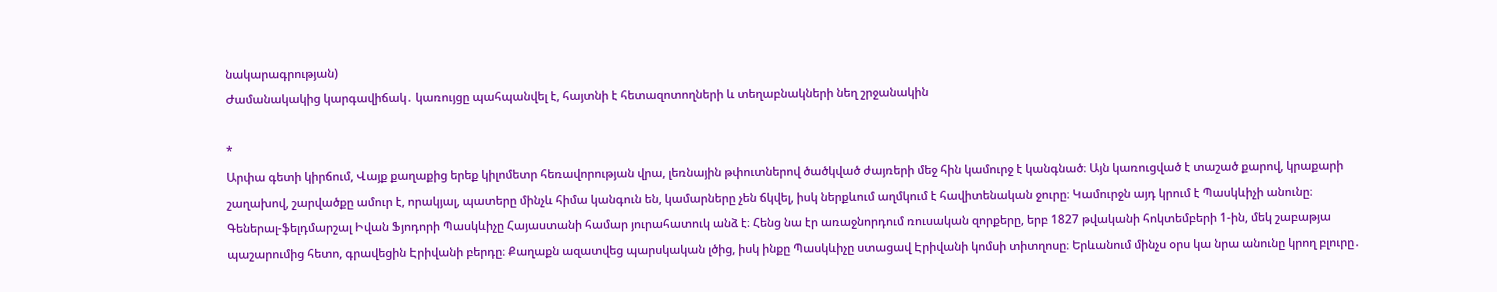նակարագրության)
Ժամանակակից կարգավիճակ․ կառույցը պահպանվել է, հայտնի է հետազոտողների և տեղաբնակների նեղ շրջանակին

*
Արփա գետի կիրճում, Վայք քաղաքից երեք կիլոմետր հեռավորության վրա, լեռնային թփուտներով ծածկված ժայռերի մեջ հին կամուրջ է կանգնած։ Այն կառուցված է տաշած քարով, կրաքարի շաղախով, շարվածքը ամուր է, որակյալ, պատերը մինչև հիմա կանգուն են, կամարները չեն ճկվել, իսկ ներքևում աղմկում է հավիտենական ջուրը։ Կամուրջն այդ կրում է Պասկևիչի անունը։
Գեներալ-ֆելդմարշալ Իվան Ֆյոդորի Պասկևիչը Հայաստանի համար յուրահատուկ անձ է։ Հենց նա էր առաջնորդում ռուսական զորքերը, երբ 1827 թվականի հոկտեմբերի 1-ին, մեկ շաբաթյա պաշարումից հետո, գրավեցին Էրիվանի բերդը։ Քաղաքն ազատվեց պարսկական լծից, իսկ ինքը Պասկևիչը ստացավ Էրիվանի կոմսի տիտղոսը։ Երևանում մինչս օրս կա նրա անունը կրող բլուրը․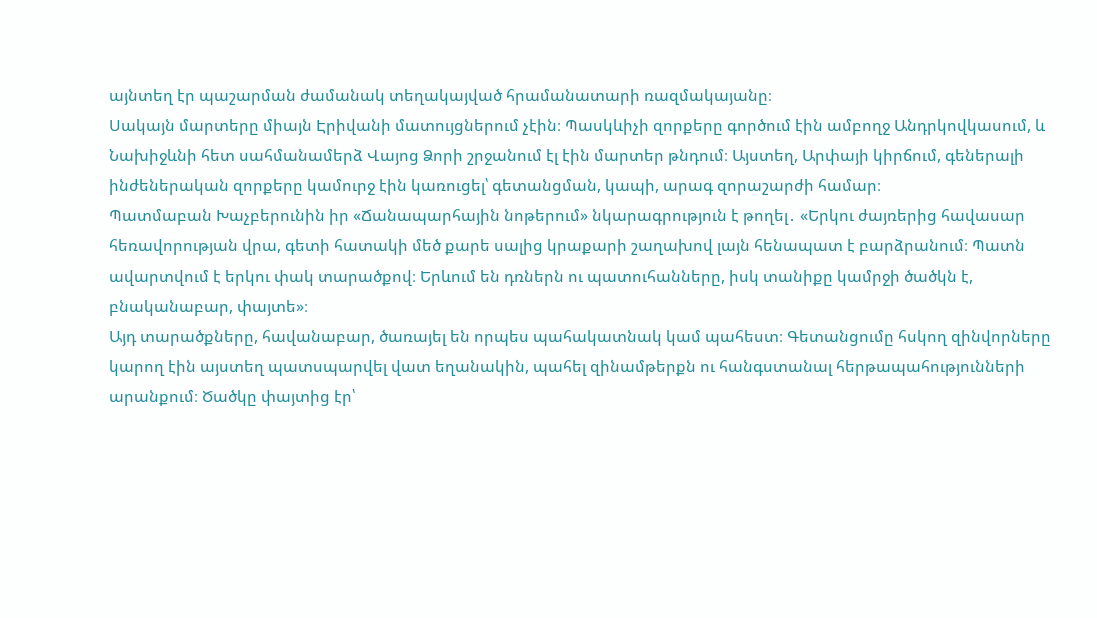այնտեղ էր պաշարման ժամանակ տեղակայված հրամանատարի ռազմակայանը։
Սակայն մարտերը միայն Էրիվանի մատույցներում չէին։ Պասկևիչի զորքերը գործում էին ամբողջ Անդրկովկասում, և Նախիջևնի հետ սահմանամերձ Վայոց Ձորի շրջանում էլ էին մարտեր թնդում։ Այստեղ, Արփայի կիրճում, գեներալի ինժեներական զորքերը կամուրջ էին կառուցել՝ գետանցման, կապի, արագ զորաշարժի համար։
Պատմաբան Խաչբերունին իր «Ճանապարհային նոթերում» նկարագրություն է թողել․ «Երկու ժայռերից հավասար հեռավորության վրա, գետի հատակի մեծ քարե սալից կրաքարի շաղախով լայն հենապատ է բարձրանում։ Պատն ավարտվում է երկու փակ տարածքով։ Երևում են դռներն ու պատուհանները, իսկ տանիքը կամրջի ծածկն է, բնականաբար, փայտե»։
Այդ տարածքները, հավանաբար, ծառայել են որպես պահակատնակ կամ պահեստ։ Գետանցումը հսկող զինվորները կարող էին այստեղ պատսպարվել վատ եղանակին, պահել զինամթերքն ու հանգստանալ հերթապահությունների արանքում։ Ծածկը փայտից էր՝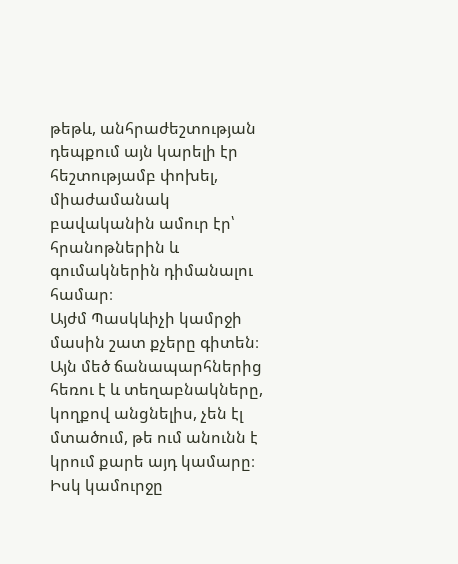թեթև, անհրաժեշտության դեպքում այն կարելի էր հեշտությամբ փոխել, միաժամանակ բավականին ամուր էր՝ հրանոթներին և գումակներին դիմանալու համար։
Այժմ Պասկևիչի կամրջի մասին շատ քչերը գիտեն։ Այն մեծ ճանապարհներից հեռու է և տեղաբնակները, կողքով անցնելիս, չեն էլ մտածում, թե ում անունն է կրում քարե այդ կամարը։ Իսկ կամուրջը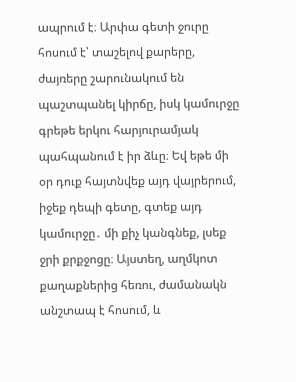ապրում է։ Արփա գետի ջուրը հոսում է՝ տաշելով քարերը, ժայռերը շարունակում են պաշտպանել կիրճը, իսկ կամուրջը գրեթե երկու հարյուրամյակ պահպանում է իր ձևը։ Եվ եթե մի օր դուք հայտնվեք այդ վայրերում, իջեք դեպի գետը, գտեք այդ կամուրջը․ մի քիչ կանգնեք, լսեք ջրի քրքջոցը։ Այստեղ, աղմկոտ քաղաքներից հեռու, ժամանակն անշտապ է հոսում, և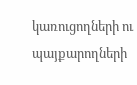կառուցողների ու պայքարողների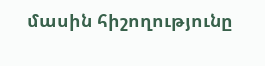մասին հիշողությունը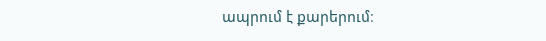ապրում է քարերում։